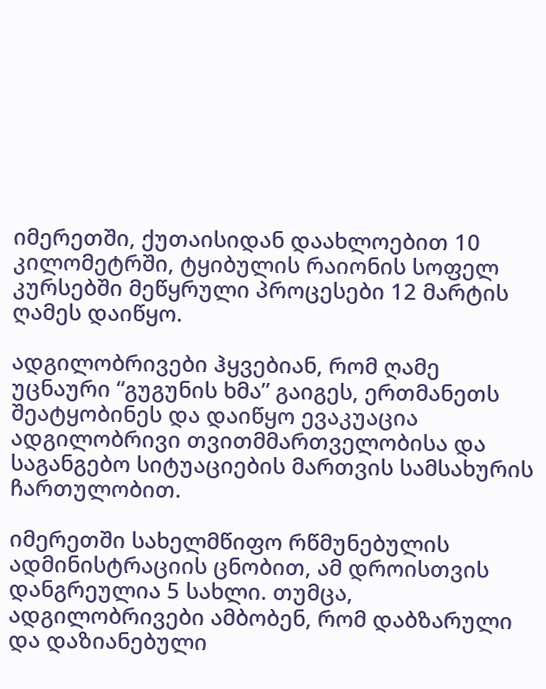იმერეთში, ქუთაისიდან დაახლოებით 10 კილომეტრში, ტყიბულის რაიონის სოფელ კურსებში მეწყრული პროცესები 12 მარტის ღამეს დაიწყო.

ადგილობრივები ჰყვებიან, რომ ღამე უცნაური “გუგუნის ხმა” გაიგეს, ერთმანეთს შეატყობინეს და დაიწყო ევაკუაცია ადგილობრივი თვითმმართველობისა და საგანგებო სიტუაციების მართვის სამსახურის ჩართულობით.

იმერეთში სახელმწიფო რწმუნებულის ადმინისტრაციის ცნობით, ამ დროისთვის დანგრეულია 5 სახლი. თუმცა, ადგილობრივები ამბობენ, რომ დაბზარული და დაზიანებული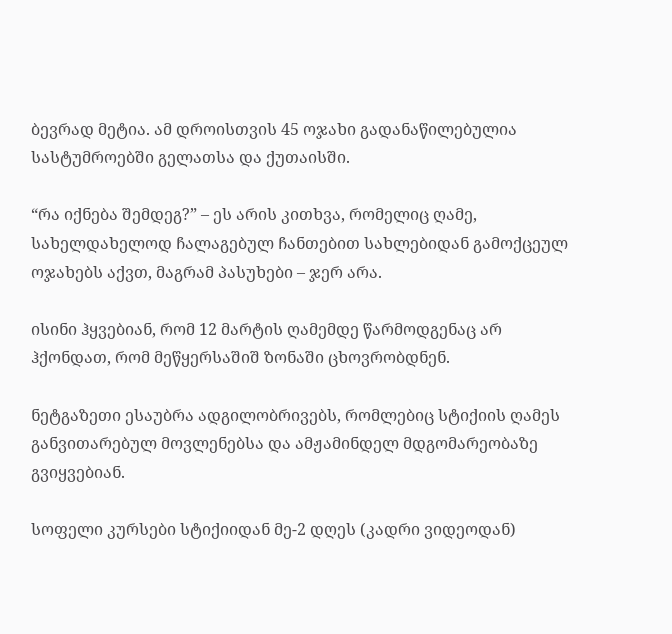ბევრად მეტია. ამ დროისთვის 45 ოჯახი გადანაწილებულია სასტუმროებში გელათსა და ქუთაისში.

“რა იქნება შემდეგ?” – ეს არის კითხვა, რომელიც ღამე, სახელდახელოდ ჩალაგებულ ჩანთებით სახლებიდან გამოქცეულ ოჯახებს აქვთ, მაგრამ პასუხები – ჯერ არა.

ისინი ჰყვებიან, რომ 12 მარტის ღამემდე წარმოდგენაც არ ჰქონდათ, რომ მეწყერსაშიშ ზონაში ცხოვრობდნენ.

ნეტგაზეთი ესაუბრა ადგილობრივებს, რომლებიც სტიქიის ღამეს განვითარებულ მოვლენებსა და ამჟამინდელ მდგომარეობაზე გვიყვებიან.

სოფელი კურსები სტიქიიდან მე-2 დღეს (კადრი ვიდეოდან)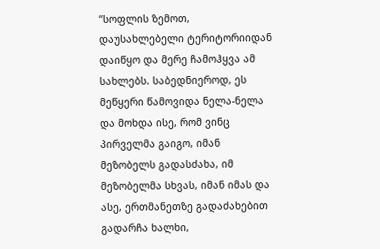“სოფლის ზემოთ, დაუსახლებელი ტერიტორიიდან დაიწყო და მერე ჩამოჰყვა ამ სახლებს. საბედნიეროდ, ეს მეწყერი წამოვიდა ნელა-ნელა და მოხდა ისე, რომ ვინც პირველმა გაიგო, იმან მეზობელს გადასძახა, იმ მეზობელმა სხვას, იმან იმას და ასე, ერთმანეთზე გადაძახებით გადარჩა ხალხი,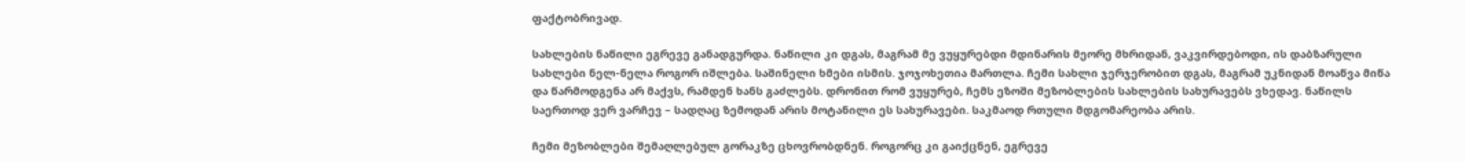ფაქტობრივად.

სახლების ნაწილი ეგრევე განადგურდა. ნაწილი კი დგას, მაგრამ მე ვუყურებდი მდინარის მეორე მხრიდან, ვაკვირდებოდი, ის დაბზარული სახლები ნელ-ნელა როგორ იშლება. საშინელი ხმები ისმის. ჯოჯოხეთია მართლა. ჩემი სახლი ჯერჯერობით დგას, მაგრამ უკნიდან მოაწვა მიწა და წარმოდგენა არ მაქვს, რამდენ ხანს გაძლებს. დრონით რომ ვუყურებ, ჩემს ეზოში მეზობლების სახლების სახურავებს ვხედავ. ნაწილს საერთოდ ვერ ვარჩევ – სადღაც ზემოდან არის მოტანილი ეს სახურავები. საკმაოდ რთული მდგომარეობა არის.

ჩემი მეზობლები შემაღლებულ გორაკზე ცხოვრობდნენ. როგორც კი გაიქცნენ, ეგრევე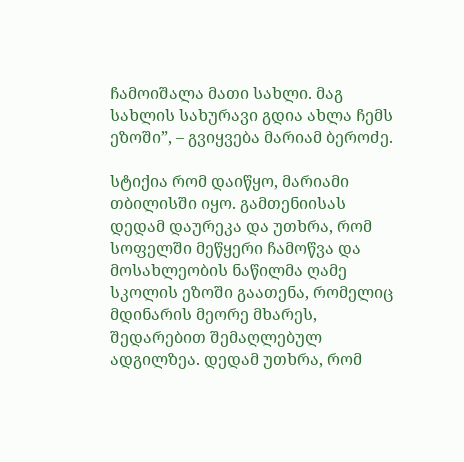ჩამოიშალა მათი სახლი. მაგ სახლის სახურავი გდია ახლა ჩემს ეზოში”, – გვიყვება მარიამ ბეროძე.

სტიქია რომ დაიწყო, მარიამი თბილისში იყო. გამთენიისას დედამ დაურეკა და უთხრა, რომ სოფელში მეწყერი ჩამოწვა და მოსახლეობის ნაწილმა ღამე სკოლის ეზოში გაათენა, რომელიც მდინარის მეორე მხარეს, შედარებით შემაღლებულ ადგილზეა. დედამ უთხრა, რომ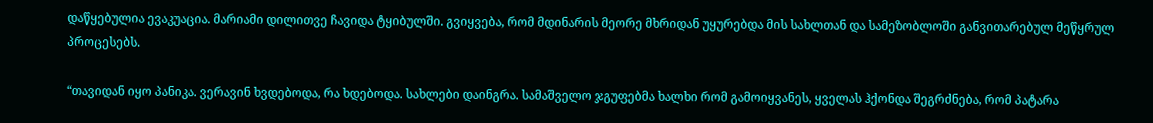დაწყებულია ევაკუაცია. მარიამი დილითვე ჩავიდა ტყიბულში. გვიყვება, რომ მდინარის მეორე მხრიდან უყურებდა მის სახლთან და სამეზობლოში განვითარებულ მეწყრულ პროცესებს.

“თავიდან იყო პანიკა. ვერავინ ხვდებოდა, რა ხდებოდა. სახლები დაინგრა. სამაშველო ჯგუფებმა ხალხი რომ გამოიყვანეს, ყველას ჰქონდა შეგრძნება, რომ პატარა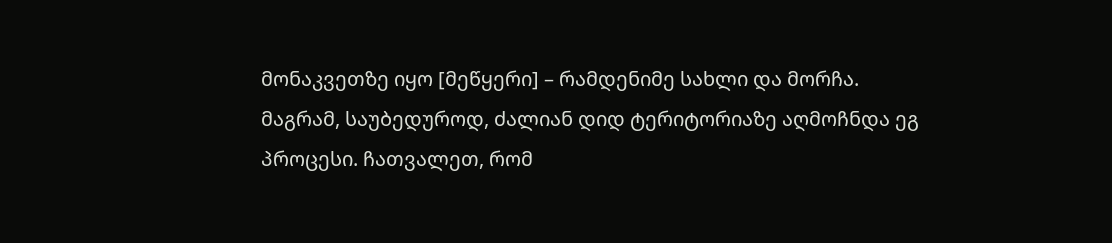მონაკვეთზე იყო [მეწყერი] – რამდენიმე სახლი და მორჩა. მაგრამ, საუბედუროდ, ძალიან დიდ ტერიტორიაზე აღმოჩნდა ეგ პროცესი. ჩათვალეთ, რომ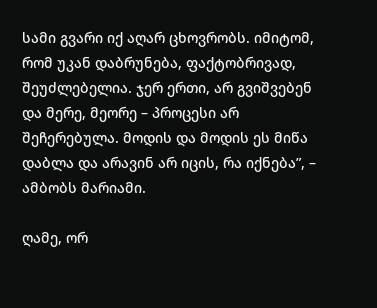სამი გვარი იქ აღარ ცხოვრობს. იმიტომ, რომ უკან დაბრუნება, ფაქტობრივად, შეუძლებელია. ჯერ ერთი, არ გვიშვებენ და მერე, მეორე – პროცესი არ შეჩერებულა. მოდის და მოდის ეს მიწა დაბლა და არავინ არ იცის, რა იქნება”, – ამბობს მარიამი.

ღამე, ორ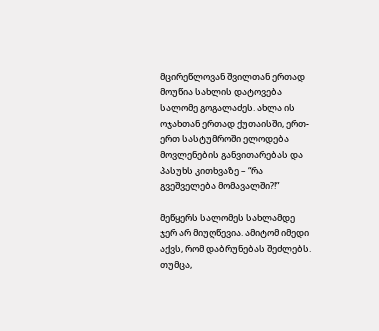მცირეწლოვან შვილთან ერთად მოუწია სახლის დატოვება სალომე გოგალაძეს. ახლა ის ოჯახთან ერთად ქუთაისში, ერთ-ერთ სასტუმროში ელოდება მოვლენების განვითარებას და პასუხს კითხვაზე – “რა გვეშველება მომავალში?!”

მეწყერს სალომეს სახლამდე ჯერ არ მიუღწევია. ამიტომ იმედი აქვს, რომ დაბრუნებას შეძლებს. თუმცა,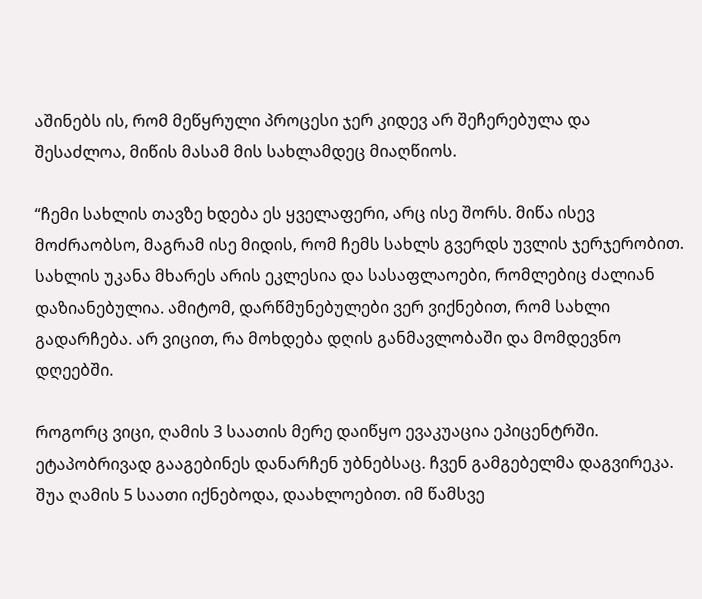აშინებს ის, რომ მეწყრული პროცესი ჯერ კიდევ არ შეჩერებულა და შესაძლოა, მიწის მასამ მის სახლამდეც მიაღწიოს.

“ჩემი სახლის თავზე ხდება ეს ყველაფერი, არც ისე შორს. მიწა ისევ მოძრაობსო, მაგრამ ისე მიდის, რომ ჩემს სახლს გვერდს უვლის ჯერჯერობით. სახლის უკანა მხარეს არის ეკლესია და სასაფლაოები, რომლებიც ძალიან დაზიანებულია. ამიტომ, დარწმუნებულები ვერ ვიქნებით, რომ სახლი გადარჩება. არ ვიცით, რა მოხდება დღის განმავლობაში და მომდევნო დღეებში.

როგორც ვიცი, ღამის 3 საათის მერე დაიწყო ევაკუაცია ეპიცენტრში. ეტაპობრივად გააგებინეს დანარჩენ უბნებსაც. ჩვენ გამგებელმა დაგვირეკა. შუა ღამის 5 საათი იქნებოდა, დაახლოებით. იმ წამსვე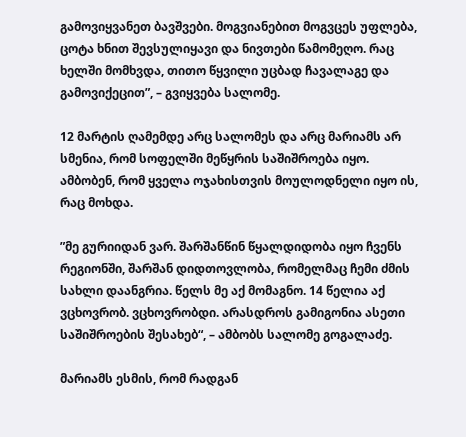გამოვიყვანეთ ბავშვები. მოგვიანებით მოგვცეს უფლება, ცოტა ხნით შევსულიყავი და ნივთები წამომეღო. რაც ხელში მომხვდა, თითო წყვილი უცბად ჩავალაგე და გამოვიქეცით”, – გვიყვება სალომე.

12 მარტის ღამემდე არც სალომეს და არც მარიამს არ სმენია, რომ სოფელში მეწყრის საშიშროება იყო. ამბობენ, რომ ყველა ოჯახისთვის მოულოდნელი იყო ის, რაც მოხდა.

”მე გურიიდან ვარ. შარშანწინ წყალდიდობა იყო ჩვენს რეგიონში, შარშან დიდთოვლობა, რომელმაც ჩემი ძმის სახლი დაანგრია. წელს მე აქ მომაგნო. 14 წელია აქ ვცხოვრობ. ვცხოვრობდი. არასდროს გამიგონია ასეთი საშიშროების შესახებ“, – ამბობს სალომე გოგალაძე.

მარიამს ესმის, რომ რადგან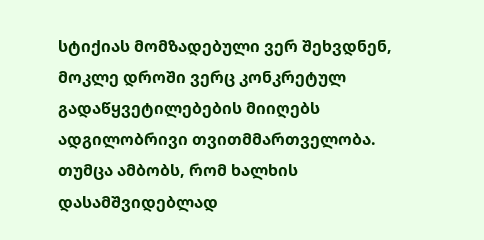სტიქიას მომზადებული ვერ შეხვდნენ, მოკლე დროში ვერც კონკრეტულ გადაწყვეტილებების მიიღებს ადგილობრივი თვითმმართველობა. თუმცა ამბობს, რომ ხალხის დასამშვიდებლად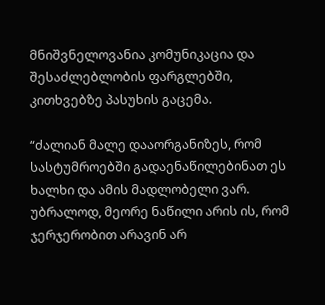მნიშვნელოვანია კომუნიკაცია და შესაძლებლობის ფარგლებში, კითხვებზე პასუხის გაცემა.

“ძალიან მალე დააორგანიზეს, რომ სასტუმროებში გადაენაწილებინათ ეს ხალხი და ამის მადლობელი ვარ. უბრალოდ, მეორე ნაწილი არის ის, რომ ჯერჯერობით არავინ არ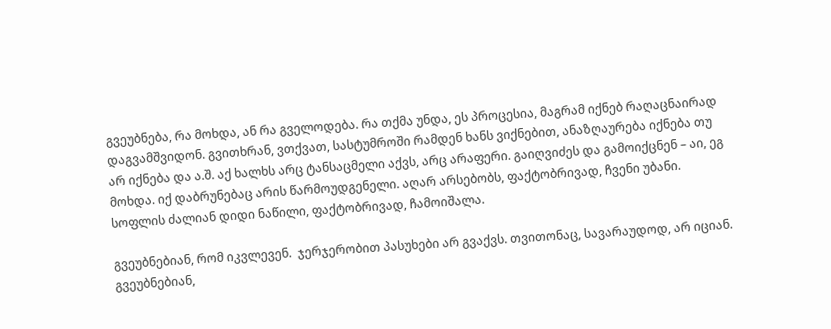გვეუბნება, რა მოხდა, ან რა გველოდება. რა თქმა უნდა, ეს პროცესია, მაგრამ იქნებ რაღაცნაირად დაგვამშვიდონ. გვითხრან, ვთქვათ, სასტუმროში რამდენ ხანს ვიქნებით, ანაზღაურება იქნება თუ არ იქნება და ა.შ. აქ ხალხს არც ტანსაცმელი აქვს, არც არაფერი. გაიღვიძეს და გამოიქცნენ – აი, ეგ მოხდა. იქ დაბრუნებაც არის წარმოუდგენელი. აღარ არსებობს, ფაქტობრივად, ჩვენი უბანი. სოფლის ძალიან დიდი ნაწილი, ფაქტობრივად, ჩამოიშალა.

გვეუბნებიან, რომ იკვლევენ.  ჯერჯერობით პასუხები არ გვაქვს. თვითონაც, სავარაუდოდ, არ იციან. გვეუბნებიან,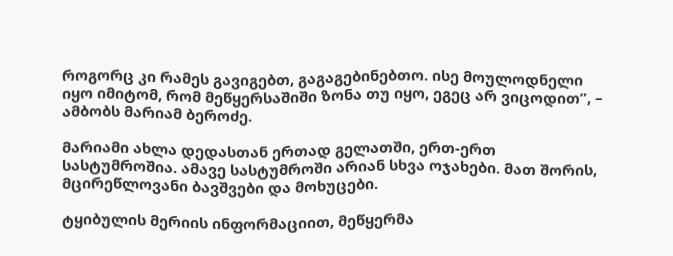როგორც კი რამეს გავიგებთ, გაგაგებინებთო. ისე მოულოდნელი იყო იმიტომ, რომ მეწყერსაშიში ზონა თუ იყო, ეგეც არ ვიცოდით”, – ამბობს მარიამ ბეროძე.

მარიამი ახლა დედასთან ერთად გელათში, ერთ-ერთ სასტუმროშია. ამავე სასტუმროში არიან სხვა ოჯახები. მათ შორის, მცირეწლოვანი ბავშვები და მოხუცები.

ტყიბულის მერიის ინფორმაციით, მეწყერმა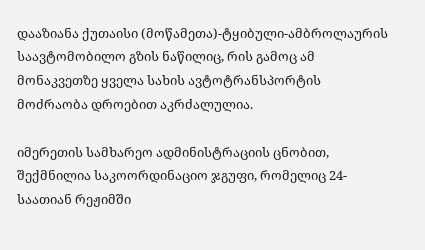დააზიანა ქუთაისი (მოწამეთა)-ტყიბული-ამბროლაურის საავტომობილო გზის ნაწილიც, რის გამოც ამ მონაკვეთზე ყველა სახის ავტოტრანსპორტის მოძრაობა დროებით აკრძალულია.

იმერეთის სამხარეო ადმინისტრაციის ცნობით, შექმნილია საკოორდინაციო ჯგუფი, რომელიც 24-საათიან რეჟიმში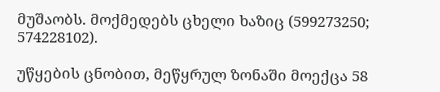მუშაობს. მოქმედებს ცხელი ხაზიც (599273250; 574228102).

უწყების ცნობით, მეწყრულ ზონაში მოექცა 58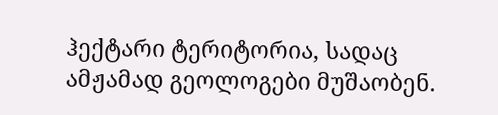ჰექტარი ტერიტორია, სადაც ამჟამად გეოლოგები მუშაობენ.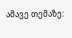ამავე თემაზე: